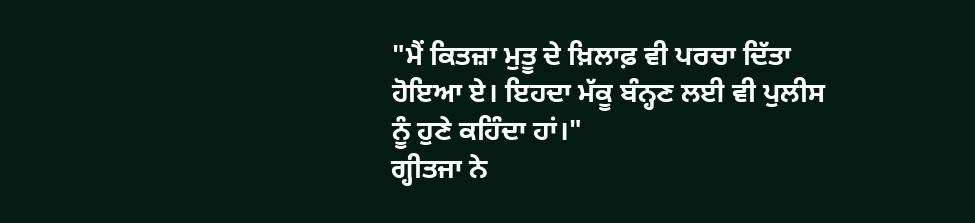"ਮੈਂ ਕਿਤਜ਼ਾ ਮੁਤੂ ਦੇ ਖ਼ਿਲਾਫ਼ ਵੀ ਪਰਚਾ ਦਿੱਤਾ ਹੋਇਆ ਏ। ਇਹਦਾ ਮੱਕੂ ਬੰਨ੍ਹਣ ਲਈ ਵੀ ਪੁਲੀਸ ਨੂੰ ਹੁਣੇ ਕਹਿੰਦਾ ਹਾਂ।"
ਗ੍ਹੀਤਜਾ ਨੇ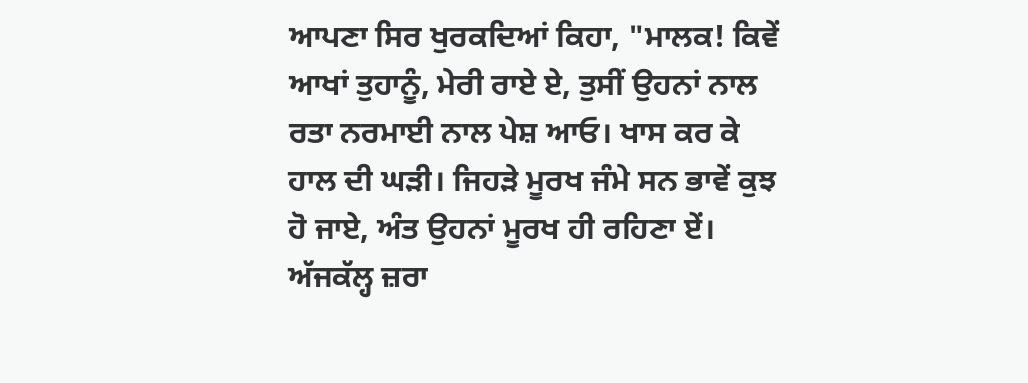ਆਪਣਾ ਸਿਰ ਖੁਰਕਦਿਆਂ ਕਿਹਾ, "ਮਾਲਕ! ਕਿਵੇਂ ਆਖਾਂ ਤੁਹਾਨੂੰ, ਮੇਰੀ ਰਾਏ ਏ, ਤੁਸੀਂ ਉਹਨਾਂ ਨਾਲ ਰਤਾ ਨਰਮਾਈ ਨਾਲ ਪੇਸ਼ ਆਓ। ਖਾਸ ਕਰ ਕੇ ਹਾਲ ਦੀ ਘੜੀ। ਜਿਹੜੇ ਮੂਰਖ ਜੰਮੇ ਸਨ ਭਾਵੇਂ ਕੁਝ ਹੋ ਜਾਏ, ਅੰਤ ਉਹਨਾਂ ਮੂਰਖ ਹੀ ਰਹਿਣਾ ਏਂ। ਅੱਜਕੱਲ੍ਹ ਜ਼ਰਾ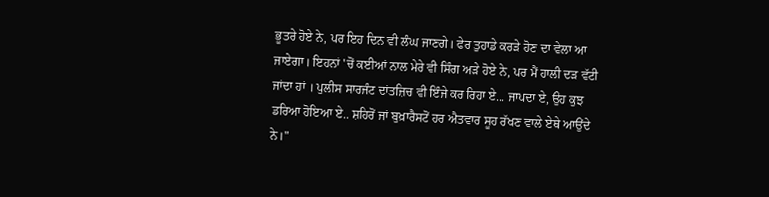ਭੂਤਰੇ ਹੋਏ ਨੇ, ਪਰ ਇਹ ਦਿਨ ਵੀ ਲੰਘ ਜਾਣਗੇ। ਫੇਰ ਤੁਹਾਡੇ ਕਰੜੇ ਹੋਣ ਦਾ ਵੇਲਾ ਆ ਜਾਏਗਾ। ਇਹਨਾਂ 'ਚੋਂ ਕਈਆਂ ਨਾਲ ਮੇਰੇ ਵੀ ਸਿੰਗ ਅੜੇ ਹੋਏ ਨੇ, ਪਰ ਮੈਂ ਹਾਲੀ ਦੜ ਵੱਟੀ ਜਾਂਦਾ ਹਾਂ । ਪੁਲੀਸ ਸਾਰਜੰਟ ਦਾਂਤਜ਼ਿਚ ਵੀ ਇੰਜੇ ਕਰ ਰਿਹਾ ਏ... ਜਾਪਦਾ ਏ, ਉਹ ਕੁਝ ਡਰਿਆ ਹੋਇਆ ਏ.. ਸ਼ਹਿਰੋਂ ਜਾਂ ਬੁਖ਼ਾਰੈਸਟੋਂ ਹਰ ਐਤਵਾਰ ਸੂਹ ਰੱਖਣ ਵਾਲੇ ਏਥੇ ਆਉਂਦੇ ਨੇ।"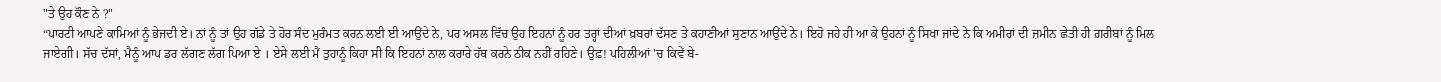"ਤੇ ਉਹ ਕੌਣ ਨੇ ?"
“ਪਾਰਟੀ ਆਪਣੇ ਕਾਮਿਆਂ ਨੂੰ ਭੇਜਦੀ ਏ। ਨਾਂ ਨੂੰ ਤਾਂ ਉਹ ਗੱਡੇ ਤੇ ਹੋਰ ਸੰਦ ਮੁਰੰਮਤ ਕਰਨ ਲਈ ਈ ਆਉਂਦੇ ਨੇ, ਪਰ ਅਸਲ ਵਿੱਚ ਉਹ ਇਹਨਾਂ ਨੂੰ ਹਰ ਤਰ੍ਹਾਂ ਦੀਆਂ ਖ਼ਬਰਾਂ ਦੱਸਣ ਤੇ ਕਹਾਣੀਆਂ ਸੁਣਾਨ ਆਉਂਦੇ ਨੇ। ਇਹੋ ਜਹੇ ਹੀ ਆ ਕੇ ਉਹਨਾਂ ਨੂੰ ਸਿਖਾ ਜਾਂਦੇ ਨੇ ਕਿ ਅਮੀਰਾਂ ਦੀ ਜ਼ਮੀਨ ਛੇਤੀ ਹੀ ਗ਼ਰੀਬਾਂ ਨੂੰ ਮਿਲ ਜਾਏਗੀ। ਸੱਚ ਦੱਸਾਂ, ਮੈਨੂੰ ਆਪ ਡਰ ਲੱਗਣ ਲੱਗ ਪਿਆ ਏ । ਏਸੇ ਲਈ ਮੈਂ ਤੁਹਾਨੂੰ ਕਿਹਾ ਸੀ ਕਿ ਇਹਨਾਂ ਨਾਲ ਕਰਾਰੇ ਹੱਥ ਕਰਨੇ ਠੀਕ ਨਹੀਂ ਰਹਿਣੇ। ਉਫ਼! ਪਹਿਲੀਆਂ 'ਚ ਕਿਵੇਂ ਬੇ-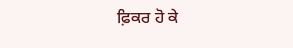ਫ਼ਿਕਰ ਹੋ ਕੇ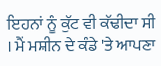ਇਹਨਾਂ ਨੂੰ ਕੁੱਟ ਵੀ ਕੱਢੀਦਾ ਸੀ । ਮੈਂ ਮਸ਼ੀਨ ਦੇ ਕੰਡੇ 'ਤੇ ਆਪਣਾ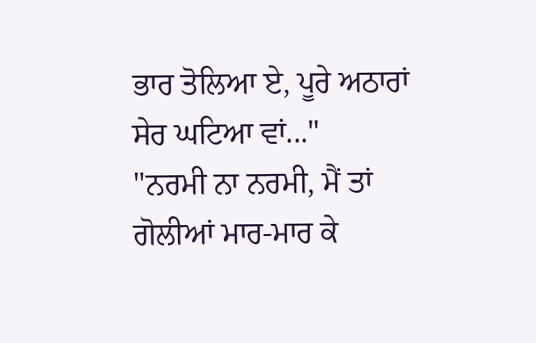ਭਾਰ ਤੋਲਿਆ ਏ, ਪੂਰੇ ਅਠਾਰਾਂ ਸੇਰ ਘਟਿਆ ਵਾਂ..."
"ਨਰਮੀ ਨਾ ਨਰਮੀ, ਮੈਂ ਤਾਂ ਗੋਲੀਆਂ ਮਾਰ-ਮਾਰ ਕੇ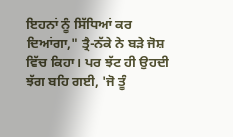ਇਹਨਾਂ ਨੂੰ ਸਿੱਧਿਆਂ ਕਰ ਦਿਆਂਗਾ," ਤ੍ਰੈ-ਨੱਕੇ ਨੇ ਬੜੇ ਜੋਸ਼ ਵਿੱਚ ਕਿਹਾ। ਪਰ ਝੱਟ ਹੀ ਉਹਦੀ ਝੱਗ ਬਹਿ ਗਈ, 'ਜੋ ਤੂੰ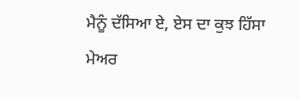ਮੈਨੂੰ ਦੱਸਿਆ ਏ, ਏਸ ਦਾ ਕੁਝ ਹਿੱਸਾ ਮੇਅਰ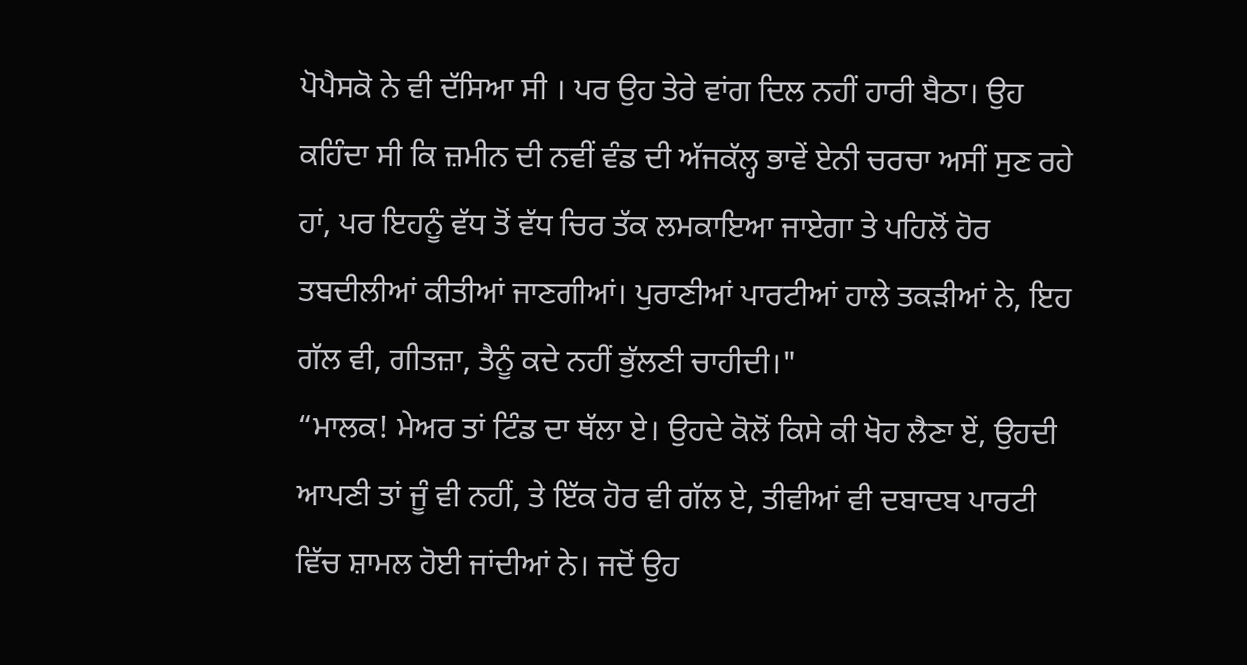ਪੋਪੈਸਕੋ ਨੇ ਵੀ ਦੱਸਿਆ ਸੀ । ਪਰ ਉਹ ਤੇਰੇ ਵਾਂਗ ਦਿਲ ਨਹੀਂ ਹਾਰੀ ਬੈਠਾ। ਉਹ ਕਹਿੰਦਾ ਸੀ ਕਿ ਜ਼ਮੀਨ ਦੀ ਨਵੀਂ ਵੰਡ ਦੀ ਅੱਜਕੱਲ੍ਹ ਭਾਵੇਂ ਏਨੀ ਚਰਚਾ ਅਸੀਂ ਸੁਣ ਰਹੇ ਹਾਂ, ਪਰ ਇਹਨੂੰ ਵੱਧ ਤੋਂ ਵੱਧ ਚਿਰ ਤੱਕ ਲਮਕਾਇਆ ਜਾਏਗਾ ਤੇ ਪਹਿਲੋਂ ਹੋਰ ਤਬਦੀਲੀਆਂ ਕੀਤੀਆਂ ਜਾਣਗੀਆਂ। ਪੁਰਾਣੀਆਂ ਪਾਰਟੀਆਂ ਹਾਲੇ ਤਕੜੀਆਂ ਨੇ, ਇਹ ਗੱਲ ਵੀ, ਗੀਤਜ਼ਾ, ਤੈਨੂੰ ਕਦੇ ਨਹੀਂ ਭੁੱਲਣੀ ਚਾਹੀਦੀ।"
“ਮਾਲਕ! ਮੇਅਰ ਤਾਂ ਟਿੰਡ ਦਾ ਥੱਲਾ ਏ। ਉਹਦੇ ਕੋਲੋਂ ਕਿਸੇ ਕੀ ਖੋਹ ਲੈਣਾ ਏਂ, ਉਹਦੀ ਆਪਣੀ ਤਾਂ ਜੂੰ ਵੀ ਨਹੀਂ, ਤੇ ਇੱਕ ਹੋਰ ਵੀ ਗੱਲ ਏ, ਤੀਵੀਆਂ ਵੀ ਦਬਾਦਬ ਪਾਰਟੀ ਵਿੱਚ ਸ਼ਾਮਲ ਹੋਈ ਜਾਂਦੀਆਂ ਨੇ। ਜਦੋਂ ਉਹ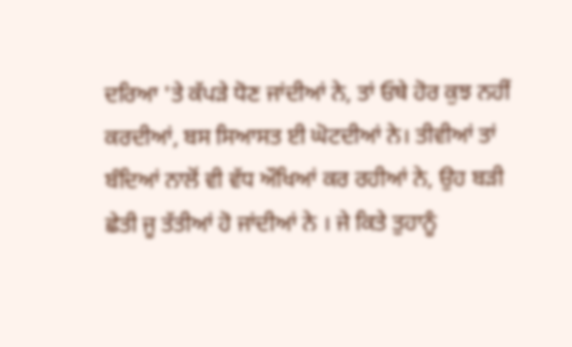ਦਰਿਆ 'ਤੇ ਕੱਪੜੇ ਧੋਣ ਜਾਂਦੀਆਂ ਨੇ, ਤਾਂ ਓਥੇ ਹੋਰ ਕੁਝ ਨਹੀਂ ਕਰਦੀਆਂ, ਬਸ ਸਿਆਸਤ ਈ ਘੋਟਦੀਆਂ ਨੇ। ਤੀਵੀਆਂ ਤਾਂ ਬੰਦਿਆਂ ਨਾਲੋਂ ਵੀ ਵੱਧ ਔਖਿਆਂ ਕਰ ਰਹੀਆਂ ਨੇ, ਉਹ ਬੜੀ ਛੇਤੀ ਜੂ ਤੱਤੀਆਂ ਹੋ ਜਾਂਦੀਆਂ ਨੇ । ਜੇ ਕਿਤੇ ਤੁਹਾਨੂੰ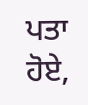ਪਤਾ ਹੋਏ,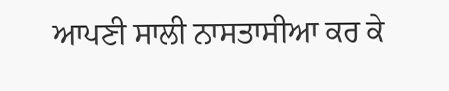ਆਪਣੀ ਸਾਲੀ ਨਾਸਤਾਸੀਆ ਕਰ ਕੇ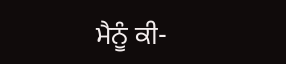ਮੈਨੂੰ ਕੀ-